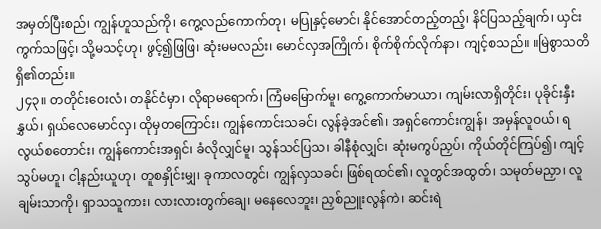အမှတ်ပြီးစည်၊ ကျွန်ဟူသည်ကို၊ ကွေ့လည်ကောက်တု၊ မပြုနှင့်မောင်၊ နိုင်အောင်တည့်တည့်၊ နိင်ပြသည့်ချက်၊ ယှင်းကွက်သဖြင့်၊ သို့မသင့်ဟု၊ ဖွင့်၍ဖြဖြ၊ ဆုံးမမလည်း၊ မောင်လှအကြိုက်၊ စိုက်စိုက်လိုက်နာ၊ ကျင့်စသည်။ ။မြဲစွာသတိရှိ၏တည်း။
၂၄၃။ တတိုင်းဝေးလံ၊ တနိုင်ငံမှာ၊ လိုရာမရောက်၊ ကြံမမြောက်မူ၊ ကွေ့ကောက်မာယာ၊ ကျမ်းလာရှိတိုင်း၊ ပုခိုင်းနှီးနွှယ်၊ ရှယ်လေမောင်လှ၊ ထိုမှတကြောင်း၊ ကျွန်ကောင်းသခင်၊ လွန်ခဲ့အင်၏၊ အရှင်ကောင်းကျွန်၊ အမှန်လူဝယ်၊ ရလွယ်စတောင်း၊ ကျွန်ကောင်းအရှင်၊ ခံလိုလျှင်မူ၊ သွန်သင်ပြသ၊ ခါနီစုံလျှင်၊ ဆုံးမကွပ်ညှပ်၊ ကိုယ်တိုင်ကြပ်၍၊ ကျင့်သွပ်မဟူ၊ ငါ့နည်းယူဟု၊ တူစနှိုင်းမျှ၊ ခုကာလတွင်၊ ကျွန်လှသခင်၊ ဖြစ်ရထင်၏၊ လူတွင်အထွတ်၊ သမုတ်မညှာ၊ လူချမ်းသာကို၊ ရှာသသူကား၊ လားလားတွက်ချေ၊ မနေလေဘူး၊ ညှစ်ညူးလွန်ကဲ၊ ဆင်းရဲ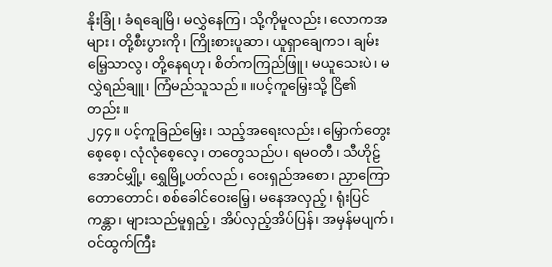နိုးခြုံ၊ ခံရချေမြိ၊ မလွှဲနေကြ၊ သို့ကိုမူလည်း၊ လောကအများ၊ တို့စီးပွားကို၊ ကြိုးစားပူဆာ၊ ယူရှာချေက၁၊ ချမ်းမြေ့သာလွ၊ တို့နေရဟု၊ စိတ်ကကြည်ဖြူ၊ မယူသေးပဲ၊ မလွှဲရည်ချူ၊ ကြံမည်သူသည်။ ။ပင့်ကူမြှေးသို့ ငြိ၏တည်း။
၂၄၄။ ပင့်ကူခြည်မြှေး၊ သည့်အရေးလည်း၊ မြှောက်တွေးစေ့စေ့၊ လုံလုံစေ့လေ့၊ တတွေသည်ပ၊ ရမဝတီ၊ သီဟိုဠ်အောင်မျှို့၊ ရွှေမြို့ပတ်လည်၊ ဝေးရှည်အစော၊ ညှာကြောတောတောင်၊ စစ်ခေါင်ဝေးမြေ့၊ မနေအလှည့်၊ ရုံးပြင်ကန္တာ၊ များသည်မူရှည့်၊ အိပ်လှည့်အိပ်ပြန်၊ အမှန်မပျက်၊ ဝင်ထွက်ကြီး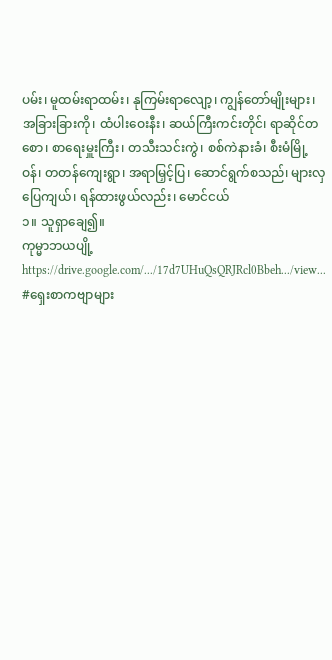ပမ်း၊ မူထမ်းရာထမ်း၊ နုကြမ်းရာလျော့၊ ကျွန်တော်မျိုးများ၊ အခြားခြားကို၊ ထံပါးဝေးနီး၊ ဆယ်ကြီးကင်းတိုင်၊ ရာဆိုင်တစော၊ စာရေးမှူးကြီး၊ တသီးသင်းကွဲ၊ စစ်ကဲနားခံ၊ စီးမံမြို့ဝန်၊ တတန်ကျေးရွာ၊ အရာမြှင့်ပြ၊ ဆောင်ရွက်စသည်၊ များလှပြေကျယ်၊ ရန်ထားဖွယ်လည်း၊ မောင်ငယ်
၁။ သူရှာချေ၍။
ကုမ္မာဘယပျို့
https://drive.google.com/.../17d7UHuQsQRJRcl0Bbeh.../view...
#ရှေးစာကဗျာများ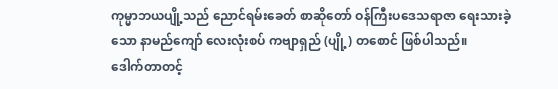ကုမ္မာဘယပျို့သည် ညောင်ရမ်းခေတ် စာဆိုတော် ဝန်ကြီးပဒေသရာဇာ ရေးသားခဲ့သော နာမည်ကျော် လေးလုံးစပ် ကဗျာရှည် (ပျို့) တစောင် ဖြစ်ပါသည်။
ဒေါက်တာတင့်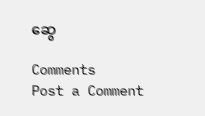ဆွေ

Comments
Post a Comment